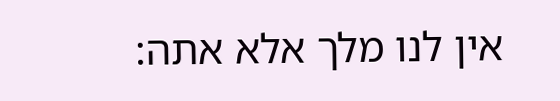אין לנו מלך אלא אתה: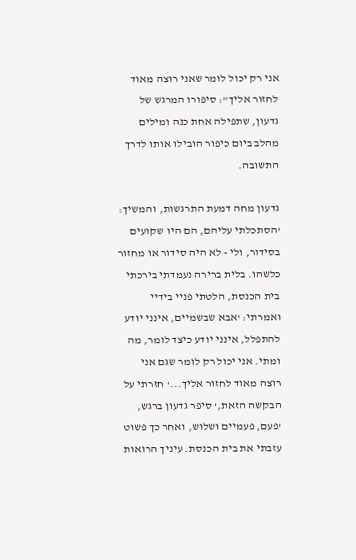אני רק יכול לומר שאני רוצה מאוד לחזור אליך": סיפורו המרגש של גדעון, שתפילה אחת כנה ומילים מהלב ביום כיפור הובילו אותו לדרך התשובה.

גדעון מחה דמעת התרגשות, והמשיך: 'הסתכלתי עליהם, הם היו שקועים בסידור, ולי - לא היה סידור או מחזור כלשהו. בלית ברירה נעמדתי בירכתי בית הכנסת, הלטתי פניי בידיי ואמרתי: 'אבא שבשמיים, אינני יודע להתפלל, אינני יודע כיצד לומר, מה ומתי. אני יכול רק לומר שגם אני רוצה מאוד לחזור אליך...' חזרתי על הבקשה הזאת,' סיפר גדעון ברגש, 'פעם, פעמיים ושלוש, ואחר כך פשוט עזבתי את בית הכנסת. עיניך הרואות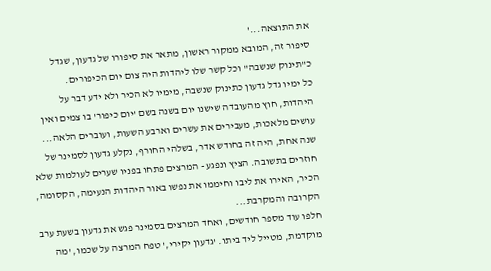את התוצאה...'
סיפור זה, המובא ממקור ראשון, מתאר את סיפורו של גדעון, שגדל כ"תינוק שנשבה" וכל קשר שלו ליהדות היה צום יום הכיפורים.
כל ימיו גדל גדעון כתינוק שנשבה, מימיו לא הכיר ולא ידע דבר על היהדות, חוץ מהעובדה שישנו יום בשנה בשם 'יום כיפור' בו צמים ואין עושים מלאכות, מעבירים את עשרים וארבע השעות, ועוברים הלאה...
שנה אחת, היה זה בחודש אדר, בשלהי החורף, נקלע גדעון לסמינר של חוזרים בתשובה. הציץ ונפגע - המרצים פתחו בפניו שערים לעולמות שלא הכיר, האירו את ליבו וחיממו את נפשו באור היהדות הנעימה, הקסומה, הקרובה והמקרבת...
חלפו עוד מספר חודשים, ואחד המרצים בסמינר פגש את גדעון בשעת ערב מוקדמת, מטייל ליד ביתו. 'גדעון יקירי,' טפח המרצה על שכמו, 'מה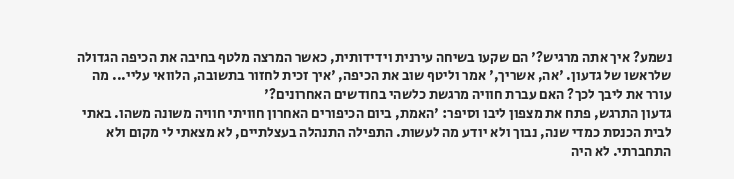נשמע? איך אתה מרגיש?' הם שקעו בשיחה עירנית וידידותית, כאשר המרצה מלטף בחיבה את הכיפה הגדולה שלראשו של גדעון. 'אה, אשריך,' אמר וליטף שוב את הכיפה, 'איך זכית לחזור בתשובה, הלוואי עליי... מה עורר את ליבך לכך? האם עברת חוויה מרגשת כלשהי בחודשים האחרונים?'
גדעון התרגש, פתח את מצפון ליבו וסיפר: 'האמת, ביום הכיפורים האחרון חוויתי חוויה משונה משהו. באתי לבית הכנסת כמדי שנה, נבוך ולא יודע מה לעשות. התפילה התנהלה בעצלתיים, לא מצאתי לי מקום ולא התחברתי. לא היה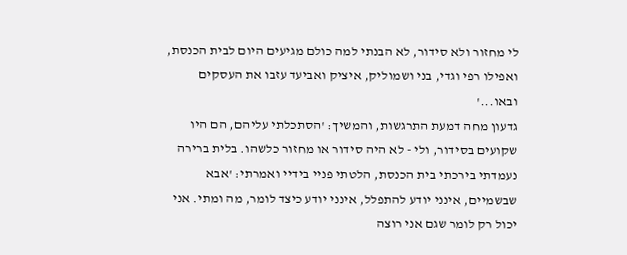לי מחזור ולא סידור, לא הבנתי למה כולם מגיעים היום לבית הכנסת, ואפילו רפי וגדי, בני ושמוליק, איציק ואביעד עזבו את העסקים ובאו...'
גדעון מחה דמעת התרגשות, והמשיך: 'הסתכלתי עליהם, הם היו שקועים בסידור, ולי - לא היה סידור או מחזור כלשהו. בלית ברירה נעמדתי בירכתי בית הכנסת, הלטתי פניי בידיי ואמרתי: 'אבא שבשמיים, אינני יודע להתפלל, אינני יודע כיצד לומר, מה ומתי. אני יכול רק לומר שגם אני רוצה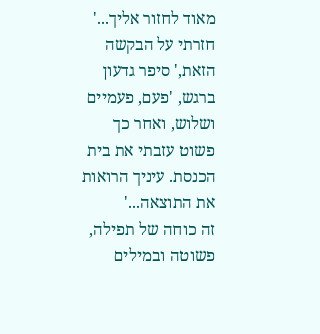מאוד לחזור אליך...' חזרתי על הבקשה הזאת,' סיפר גדעון ברגש, 'פעם, פעמיים ושלוש, ואחר כך פשוט עזבתי את בית הכנסת. עיניך הרואות את התוצאה...'
זה כוחה של תפילה, פשוטה ובמילים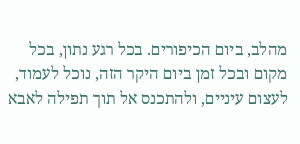מהלב, ביום הכיפורים. בכל רגע נתון, בכל מקום ובכל זמן ביום היקר הזה, נוכל לעמוד, לעצום עיניים, ולהתכנס אל תוך תפילה לאבא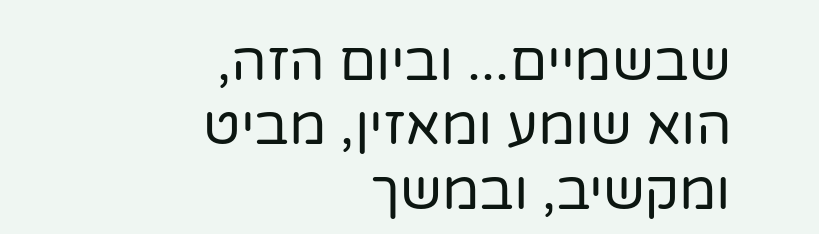שבשמיים... וביום הזה, הוא שומע ומאזין, מביט ומקשיב, ובמשך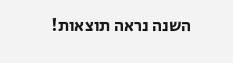השנה נראה תוצאות!